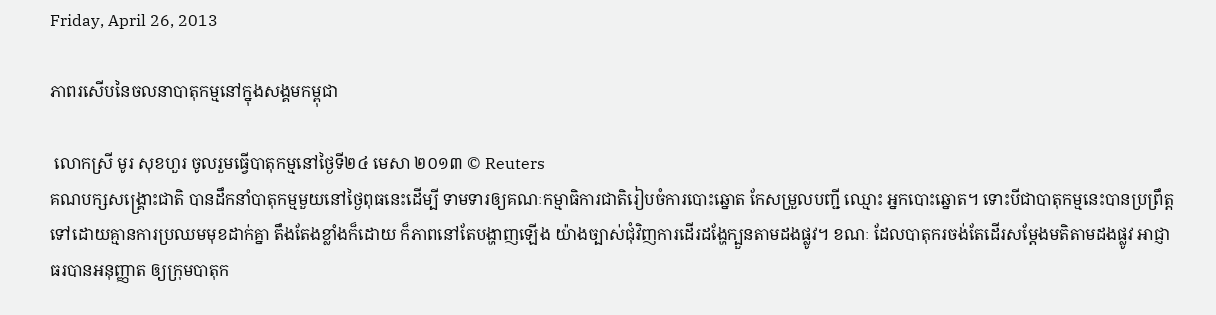Friday, April 26, 2013

ភាពរសើបនៃចលនាបាតុកម្មនៅក្នុងសង្គមកម្ពុជា

 លោកស្រី មូរ សុខហួរ ចូលរួមធ្វើបាតុកម្មនៅថ្ងៃទី២៤ មេសា ២០១៣ © Reuters
គណបក្សសង្គ្រោះជាតិ បានដឹកនាំបាតុកម្មមួយនៅថ្ងៃពុធនេះដើម្បី ទាមទារឲ្យគណៈកម្មាធិការជាតិរៀបចំការបោះឆ្នោត កែសម្រួលបញ្ជី ឈ្មោះ អ្នកបោះឆ្នោត។ ទោះបីជាបាតុកម្មនេះបានប្រព្រឹត្តទៅដោយគ្មានការប្រឈមមុខដាក់គ្នា តឹងតែងខ្លាំងក៏ដោយ ក៏ភាពនៅតែបង្ហាញឡើង យ៉ាងច្បាស់ជុំវិញការដើរដង្ហែក្បួនតាមដងផ្លូវ។ ខណៈ ដែលបាតុករចង់តែដើរសម្តែងមតិតាមដងផ្លូវ អាជ្ញាធរបានអនុញ្ញាត ឲ្យក្រុមបាតុក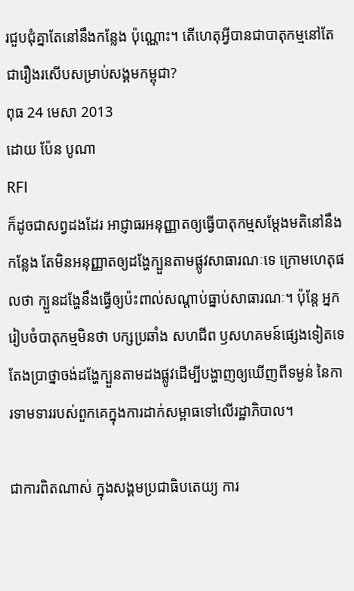រជួបជុំគ្នាតែនៅនឹងកន្លែង ប៉ុណ្ណោះ។ តើហេតុអ្វីបានជាបាតុកម្មនៅតែជារឿងរសើបសម្រាប់សង្គមកម្ពុជា?
ពុធ 24 មេសា 2013
ដោយ ប៉ែន បូណា
RFI
ក៏ដូចជាសព្វដងដែរ អាជ្ញាធរអនុញ្ញាតឲ្យធ្វើបាតុកម្មសម្តែងមតិនៅនឹងកន្លែង តែមិនអនុញ្ញាតឲ្យដង្ហែក្បួនតាមផ្លូវសាធារណៈទេ ក្រោមហេតុផលថា ក្បួនដង្ហែនឹងធ្វើឲ្យប៉ះពាល់សណ្តាប់ធ្នាប់សាធារណៈ។ ប៉ុន្តែ អ្នករៀបចំបាតុកម្មមិនថា បក្សប្រឆាំង សហជីព ឫសហគមន៍ផ្សេងទៀតទេ តែងប្រាថ្នាចង់ដង្ហែក្បួនតាមដងផ្លូវដើម្បីបង្ហាញឲ្យឃើញពីទម្ងន់ នៃការទាមទាររបស់ពួកគេក្នុងការដាក់សម្ពាធទៅលើរដ្ឋាភិបាល។

ជាការពិតណាស់ ក្នុងសង្គមប្រជាធិបតេយ្យ ការ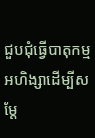ជួបជុំធ្វើបាតុកម្មអហិង្សាដើម្បីសម្តែ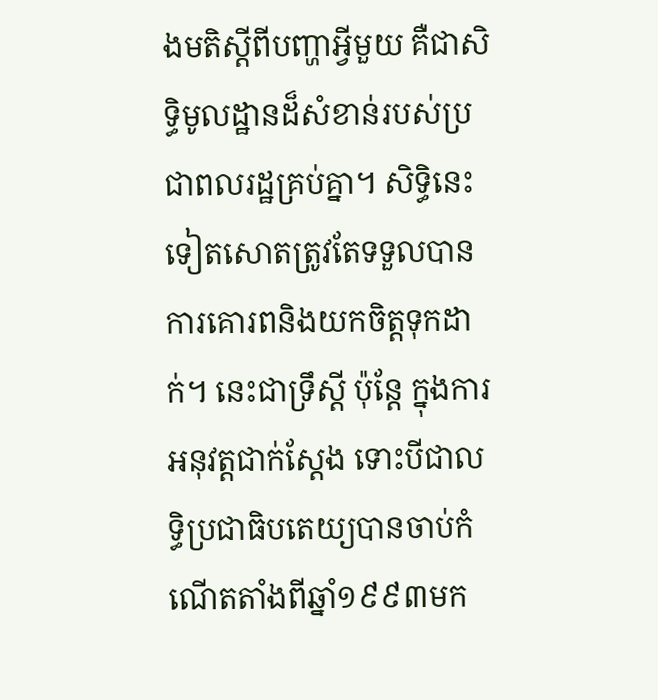ងមតិស្តីពីបញ្ហាអ្វីមួយ គឺជាសិទ្ធិមូលដ្ឋានដ៏សំខាន់របស់ប្រជាពលរដ្ឋគ្រប់គ្នា។ សិទ្ធិនេះទៀតសោតត្រូវតែទទួលបានការគោរពនិងយកចិត្តទុកដាក់។ នេះជាទ្រឹស្តី ប៉ុន្តែ ក្នុងការអនុវត្តជាក់ស្តែង ទោះបីជាលទ្ធិប្រជាធិបតេយ្យបានចាប់កំណើតតាំងពីឆ្នាំ១៩៩៣មក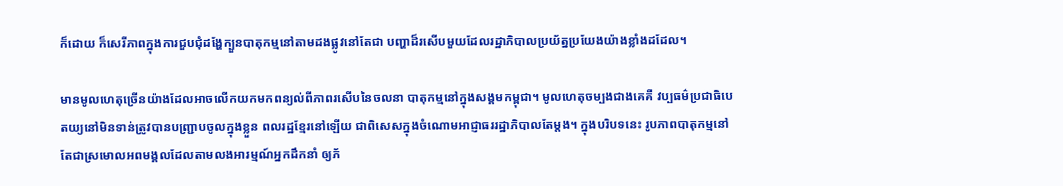ក៏ដោយ ក៏សេរីភាពក្នុងការជួបជុំដង្ហែក្បួនបាតុកម្មនៅតាមដងផ្លូវនៅតែជា បញ្ហាដ៏រសើបមួយដែលរដ្ឋាភិបាលប្រយ័ត្នប្រយែងយ៉ាងខ្លាំងដដែល។

មានមូលហេតុច្រើនយ៉ាងដែលអាចលើកយកមកពន្យល់ពីភាពរសើបនៃចលនា បាតុកម្មនៅក្នុងសង្គមកម្ពុជា។ មូលហេតុចម្បងជាងគេគឺ វប្បធម៌ប្រជាធិបេតយ្យនៅមិនទាន់ត្រូវបានបញ្ជ្រាបចូលក្នុងខ្លួន ពលរដ្ឋខ្មែរនៅឡើយ ជាពិសេសក្នុងចំណោមអាជ្ញាធររដ្ឋាភិបាលតែម្តង។ ក្នុងបរិបទនេះ រូបភាពបាតុកម្មនៅតែជាស្រមោលអពមង្គលដែលតាមលងអារម្មណ៍អ្នកដឹកនាំ ឲ្យភ័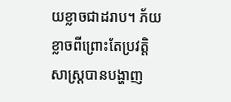យខ្លាចជាដរាប។ ភ័យខ្លាចពីព្រោះតែប្រវត្តិសាស្ត្របានបង្ហាញ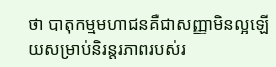ថា បាតុកម្មមហាជនគឺជាសញ្ញាមិនល្អឡើយសម្រាប់និរន្តរភាពរបស់រ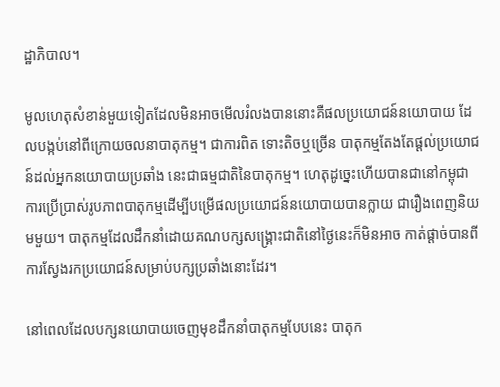ដ្ឋាភិបាល។

មូលហេតុសំខាន់មួយទៀតដែលមិនអាចមើលរំលងបាននោះគឺផលប្រយោជន៍នយោបាយ ដែលបង្កប់នៅពីក្រោយចលនាបាតុកម្ម។ ជាការពិត ទោះតិចឬច្រើន បាតុកម្មតែងតែផ្តល់ប្រយោជន៍ដល់អ្នកនយោបាយប្រឆាំង នេះជាធម្មជាតិនៃបាតុកម្ម។ ហេតុដូច្នេះហើយបានជានៅកម្ពុជា ការប្រើប្រាស់រូបភាពបាតុកម្មដើម្បីបម្រើផលប្រយោជន៍នយោបាយបានក្លាយ ជារឿងពេញនិយមមួយ។ បាតុកម្មដែលដឹកនាំដោយគណបក្សសង្គ្រោះជាតិនៅថ្ងៃនេះក៏មិនអាច កាត់ផ្តាច់បានពីការស្វែងរកប្រយោជន៍សម្រាប់បក្សប្រឆាំងនោះដែរ។

នៅពេលដែលបក្សនយោបាយចេញមុខដឹកនាំបាតុកម្មបែបនេះ បាតុក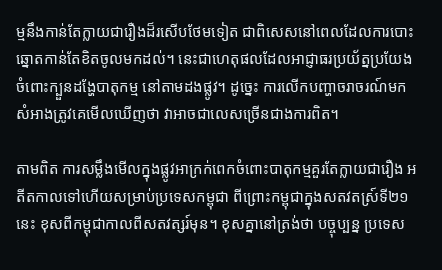ម្មនឹងកាន់តែក្លាយជារឿងដ៏រសើបថែមទៀត ជាពិសេសនៅពេលដែលការបោះឆ្នោតកាន់តែខិតចូលមកដល់។ នេះជាហេតុផលដែលអាជ្ញាធរប្រយ័ត្នប្រយែងចំពោះក្បួនដង្ហែបាតុកម្ម នៅតាមដងផ្លូវ។ ដូច្នេះ ការលើកបញ្ហាចរាចរណ៍មកសំអាងត្រូវគេមើលឃើញថា វាអាចជាលេសច្រើនជាងការពិត។

តាមពិត ការសម្លឹងមើលក្នុងផ្លូវអាក្រក់ពេកចំពោះបាតុកម្មគួរតែក្លាយជារឿង អតីតកាលទៅហើយសម្រាប់ប្រទេសកម្ពុជា ពីព្រោះកម្ពុជាក្នុងសតវតស្រ៍ទី២១នេះ ខុសពីកម្ពុជាកាលពីសតវត្សរ៍មុន។ ខុសគ្នានៅត្រង់ថា បច្ចុប្បន្ន ប្រទេស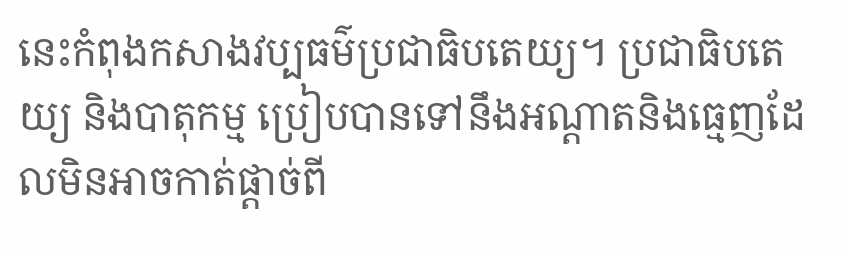នេះកំពុងកសាងវប្បធម៌ប្រជាធិបតេយ្យ។ ប្រជាធិបតេយ្យ និងបាតុកម្ម ប្រៀបបានទៅនឹងអណ្តាតនិងធ្មេញដែលមិនអាចកាត់ផ្តាច់ពី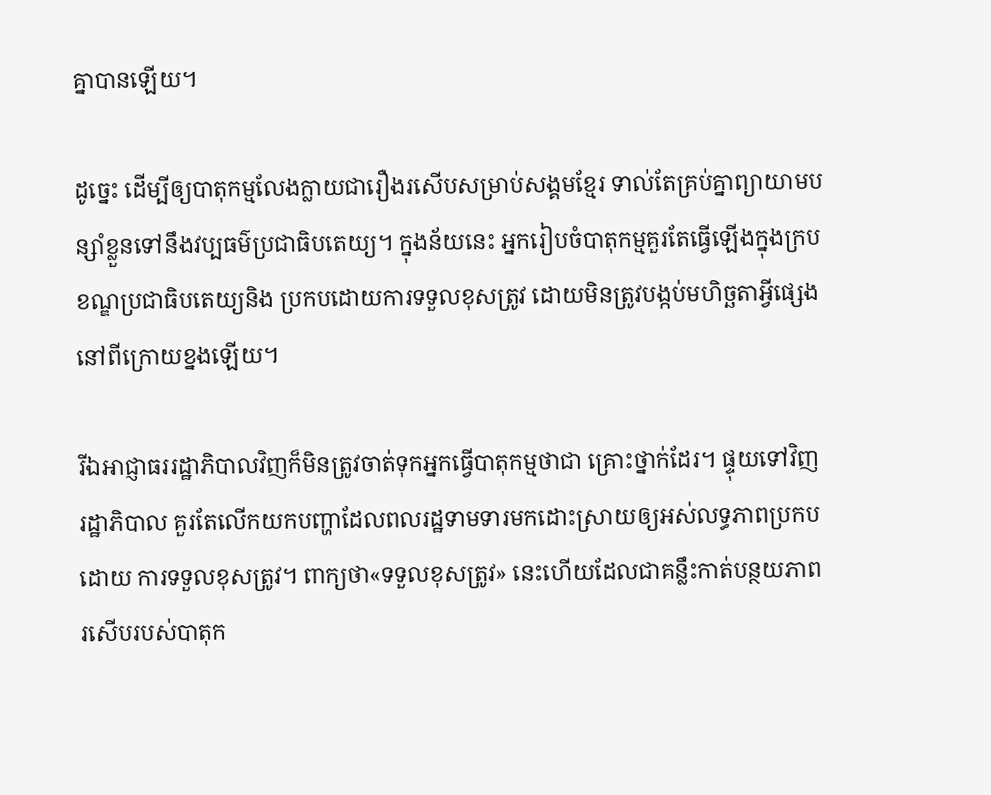គ្នាបានឡើយ។

ដូច្នេះ ដើម្បីឲ្យបាតុកម្មលែងក្លាយជារឿងរសើបសម្រាប់សង្គមខ្មែរ ទាល់តែគ្រប់គ្នាព្យាយាមបន្សាំខ្លួនទៅនឹងវប្បធម៌ប្រជាធិបតេយ្យ។ ក្នុងន័យនេះ អ្នករៀបចំបាតុកម្មគួរតែធ្វើឡើងក្នុងក្របខណ្ឌប្រជាធិបតេយ្យនិង ប្រកបដោយការទទួលខុសត្រូវ ដោយមិនត្រូវបង្កប់មហិច្ឆតាអ្វីផ្សេងនៅពីក្រោយខ្នងឡើយ។

រីឯអាជ្ញាធររដ្ឋាភិបាលវិញក៏មិនត្រូវចាត់ទុកអ្នកធ្វើបាតុកម្មថាជា គ្រោះថ្នាក់ដែរ។ ផ្ទុយទៅវិញ រដ្ឋាភិបាល គួរតែលើកយកបញ្ហាដែលពលរដ្ឋទាមទារមកដោះស្រាយឲ្យអស់លទ្ធភាពប្រកបដោយ ការទទួលខុសត្រូវ។ ពាក្យថា«ទទួលខុសត្រូវ» នេះហើយដែលជាគន្លឹះកាត់បន្ថយភាពរសើបរបស់បាតុក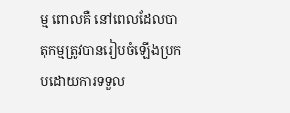ម្ម ពោលគឺ នៅពេលដែលបាតុកម្មត្រូវបានរៀបចំឡើងប្រកបដោយការទទួល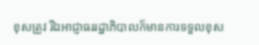ខុសត្រូវ រីឯអាជ្ញាធររដ្ឋាភិបាលក៏មានការទទួលខុស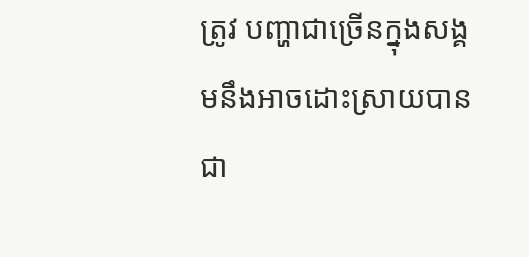ត្រូវ បញ្ហាជាច្រើនក្នុងសង្គមនឹងអាចដោះស្រាយបានជា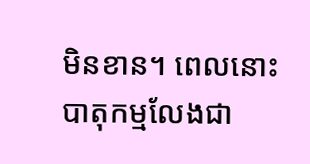មិនខាន។ ពេលនោះ បាតុកម្មលែងជា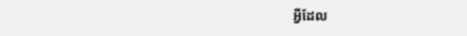អ្វីដែល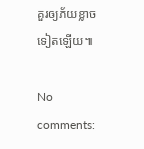គួរឲ្យភ័យខ្លាចទៀតឡើយ៕

No comments: